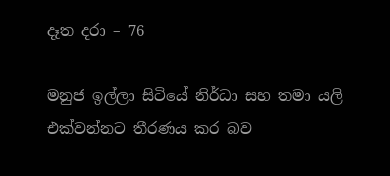දෑත දරා – 76

මනුජ ඉල්ලා සිටියේ නිර්ධා සහ තමා යලි එක්වන්නට තීරණය කර බව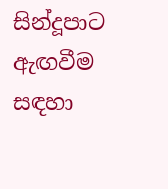සින්දූපාට ඇඟවීම සඳහා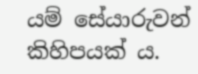යම් සේයාරුවන් කිහිපයක් ය.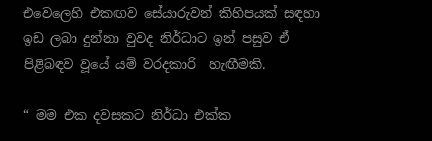එවෙලෙහි එකඟව සේයාරුවන් කිහිපයක් සඳහා ඉඩ ලබා දුන්නා වුවද නිර්ධාට ඉන් පසුව ඒ පිළිබඳව වූයේ යම් වරදකාරි  හැඟීමකි.

“ මම එක දවසකට නිර්ධා එක්ක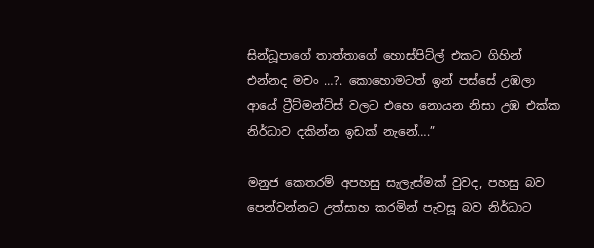සින්ධූපාගේ තාත්තාගේ හොස්පිට්ල් එකට ගිහින් එන්නද මචං …?. කොහොමටත් ඉන් පස්සේ උඹලා ආයේ ට්‍රීට්මන්ට්ස් වලට එහෙ නොයන නිසා උඹ එක්ක නිර්ධාව දකින්න ඉඩක් නැනේ….”

මනුජ කෙතරම් අපහසු සැලැස්මක් වුවද, පහසු බව පෙන්වන්නට උත්සාහ කරමින් පැවසූ බව නිර්ධාට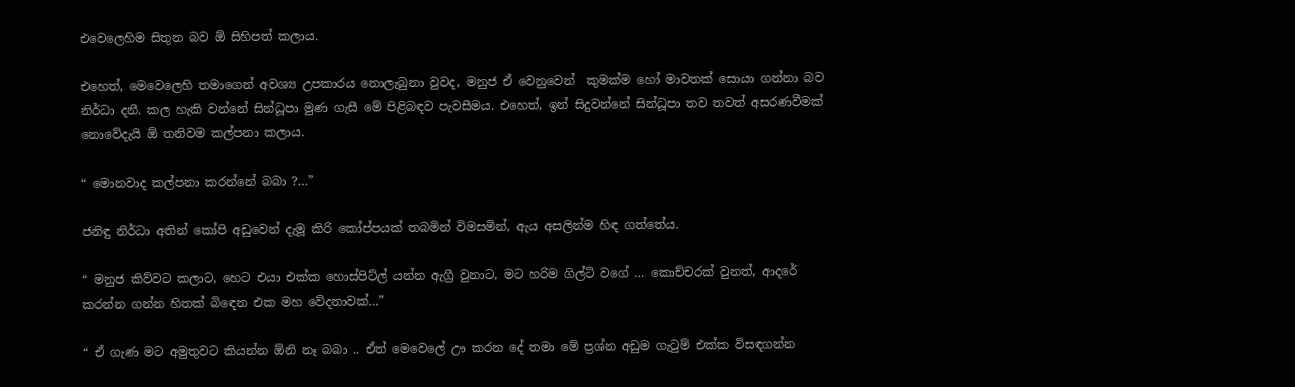එවෙලෙහිම සිතුන බව ඕ සිහිපත් කලාය.

එහෙත්, මෙවෙලෙහි තමාගෙන් අවශ්‍ය උපකාරය නොලැබුනා වුවද, මනුජ ඒ වෙනුවෙන්  කුමක්ම හෝ මාවතක් සොයා ගන්නා බව නිර්ධා දනී. කල හැකි වන්නේ සින්ධූපා මුණ ගැසී මේ පිළිබඳව පැවසීමය. එහෙත්, ඉන් සිදුවන්නේ සින්ධූපා තව තවත් අසරණවීමක් නොවේදැයි ඕ තනිවම කල්පනා කලාය.

“ මොනවාද කල්පනා කරන්නේ බබා ?…”

ජනිඳු නිර්ධා අතින් කෝපි අඩුවෙන් දැමූ කිරි කෝප්පයක් තබමින් විමසමින්, ඇය අසලින්ම හිඳ ගත්තේය.

“ මනුජ කිව්වට කලාට, හෙට එයා එක්ක හොස්පිට්ල් යන්න ඇග්‍රී වුනාට, මට හරිම ගිල්ටි වගේ … කොච්චරක් වුනත්, ආදරේ කරන්න ගන්න හිතක් බිඳෙන එක මහ වේදනාවක්…”

“ ඒ ගැණ මට අමුතුවට කියන්න ඕනි නෑ බබා .. ඒත් මෙවෙලේ ඌ කරන දේ තමා මේ ප්‍රශ්න අඩුම ගැටුම් එක්ක විසඳගන්න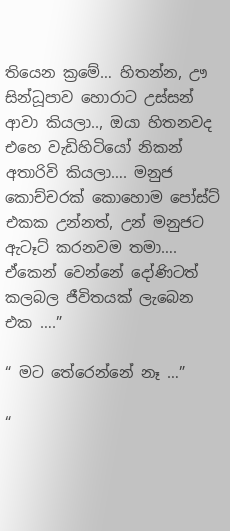තියෙන ක්‍රමේ… හිතන්න, ඌ සින්ධූපාව හොරාට උස්සන් ආවා කියලා.., ඔයා හිතනවද  එහෙ වැඩිහිටියෝ නිකන් අතාරිවි කියලා…. මනුජ කොච්චරක් කොහොම පෝස්ට් එකක උන්නත්, උන් මනුජට ඇටෑට් කරනවම තමා…. ඒකෙන් වෙන්නේ දෝණිටත් කලබල ජීවිතයක් ලැබෙන එක ….”

“ මට තේරෙන්නේ නෑ …”

“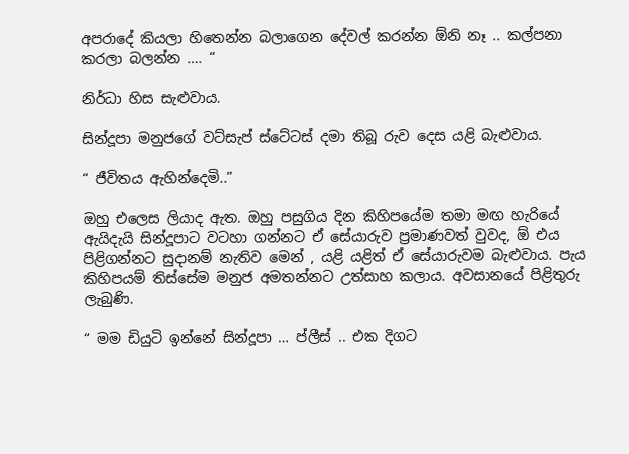අපරාදේ කියලා හිතෙන්න බලාගෙන දේවල් කරන්න ඕනි නෑ .. කල්පනා කරලා බලන්න …. “

නිර්ධා හිස සැළුවාය.

සින්දූපා මනුජගේ වට්සැප් ස්ටේටස් දමා තිබූ රුව දෙස යළි බැළුවාය.

“ ජීවිතය ඇහින්දෙමි..”

ඔහු එලෙස ලියාද ඇත. ඔහු පසුගිය දින කිහිපයේම තමා මඟ හැරියේ ඇයිදැයි සින්දූපාට වටහා ගන්නට ඒ සේයාරුව ප්‍රමාණවත් වුවද, ඕ එය පිළිගන්නට සුදානම් නැතිව මෙන් , යළි යළිත් ඒ සේයාරුවම බැළුවාය. පැය කිහිපයම් තිස්සේම මනුජ අමතන්නට උත්සාහ කලාය. අවසානයේ පිළිතුරු ලැබුණි.

“ මම ඩියුටි ඉන්නේ සින්දූපා … ප්ලීස් .. එක දිගට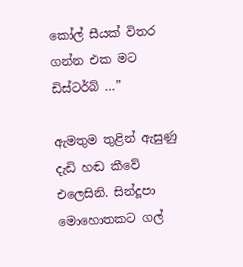කෝල් සීයක් විතර ගන්න එක මට ඩිස්ටර්බ් …”

ඇමතුම තුළින් ඇසුණු දැඩි හඬ කීවේ එලෙසිනි. සින්දූපා මොහොතකට ගල්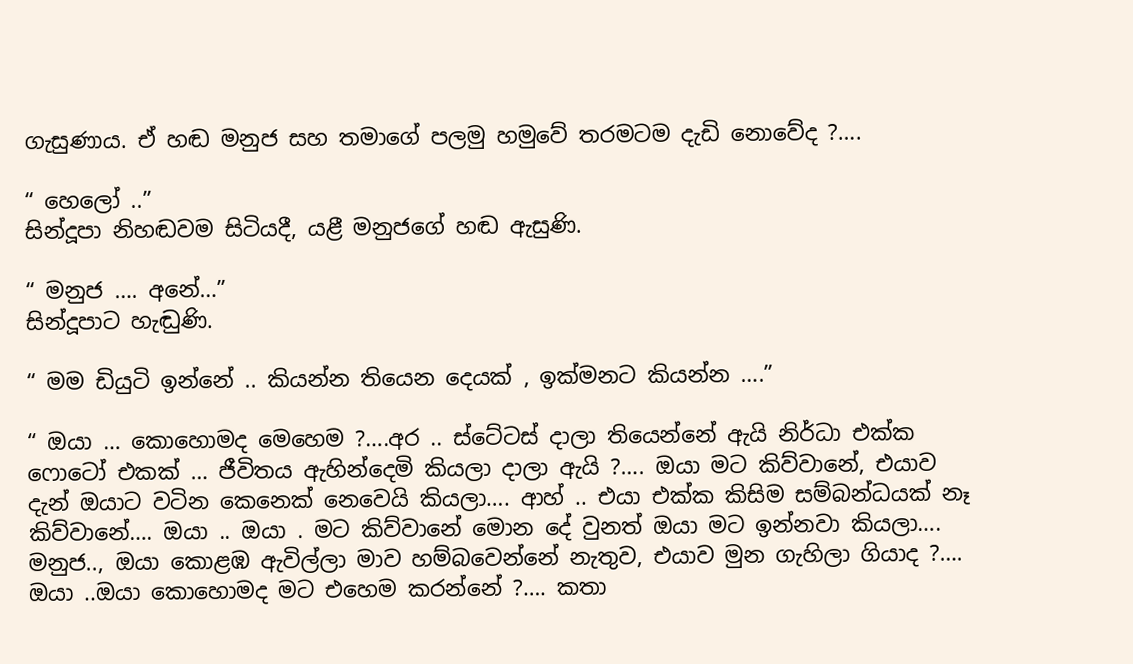ගැසුණාය. ඒ හඬ මනුජ සහ තමාගේ පලමු හමුවේ තරමටම දැඩි නොවේද ?….

“ හෙලෝ ..”
සින්දූපා නිහඬවම සිටියදී, යළී මනුජගේ හඬ ඇසුණි.

“ මනුජ …. අනේ…”
සින්දූපාට හැඬුණි.

“ මම ඩියුටි ඉන්නේ .. කියන්න තියෙන දෙයක් , ඉක්මනට කියන්න ….”

“ ඔයා … කොහොමද මෙහෙම ?….අර .. ස්ටේටස් දාලා තියෙන්නේ ඇයි නිර්ධා එක්ක ෆොටෝ එකක් … ජීවිතය ඇහින්දෙමි කියලා දාලා ඇයි ?…. ඔයා මට කිව්වානේ, එයාව දැන් ඔයාට වටින කෙනෙක් නෙවෙයි කියලා…. ආහ් .. එයා එක්ක කිසිම සම්බන්ධයක් නෑ කිව්වානේ…. ඔයා .. ඔයා . මට කිව්වානේ මොන දේ වුනත් ඔයා මට ඉන්නවා කියලා…. මනුජ.., ඔයා කොළඹ ඇවිල්ලා මාව හම්බවෙන්නේ නැතුව, එයාව මුන ගැහිලා ගියාද ?…. ඔයා ..ඔයා කොහොමද මට එහෙම කරන්නේ ?…. කතා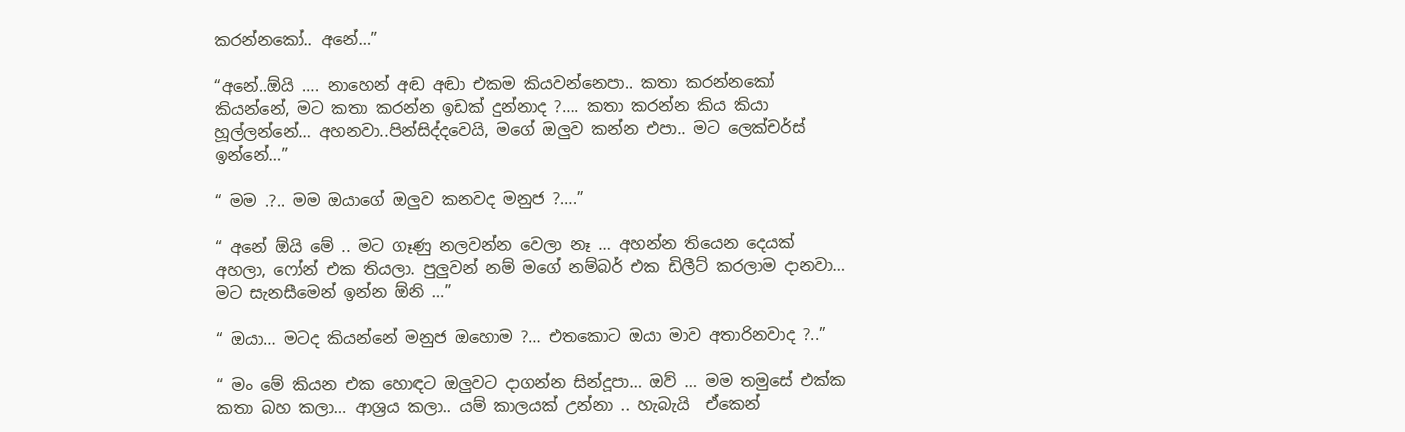කරන්නකෝ.. අනේ…”

“අනේ..ඕයි …. නාහෙන් අඬ අඬා එකම කියවන්නෙපා.. කතා කරන්නකෝ කියන්නේ, මට කතා කරන්න ඉඩක් දුන්නාද ?…. කතා කරන්න කිය කියා හූල්ලන්නේ… අහනවා..පින්සිද්දවෙයි, මගේ ඔලුව කන්න එපා.. මට ලෙක්චර්ස් ඉන්නේ…”

“ මම .?.. මම ඔයාගේ ඔලුව කනවද මනුජ ?….”

“ අනේ ඕයි මේ .. මට ගෑණු නලවන්න වෙලා නෑ … අහන්න තියෙන දෙයක් අහලා, ෆෝන් එක තියලා. පුලුවන් නම් මගේ නම්බර් එක ඩිලීට් කරලාම දානවා… මට සැනසීමෙන් ඉන්න ඕනි …”

“ ඔයා… මටද කියන්නේ මනුජ ඔහොම ?… එතකොට ඔයා මාව අතාරිනවාද ?..”

“ මං මේ කියන එක හොඳට ඔලුවට දාගන්න සින්දූපා… ඔව් … මම තමුසේ එක්ක කතා බහ කලා… ආශ්‍රය කලා.. යම් කාලයක් උන්නා .. හැබැයි  ඒකෙන්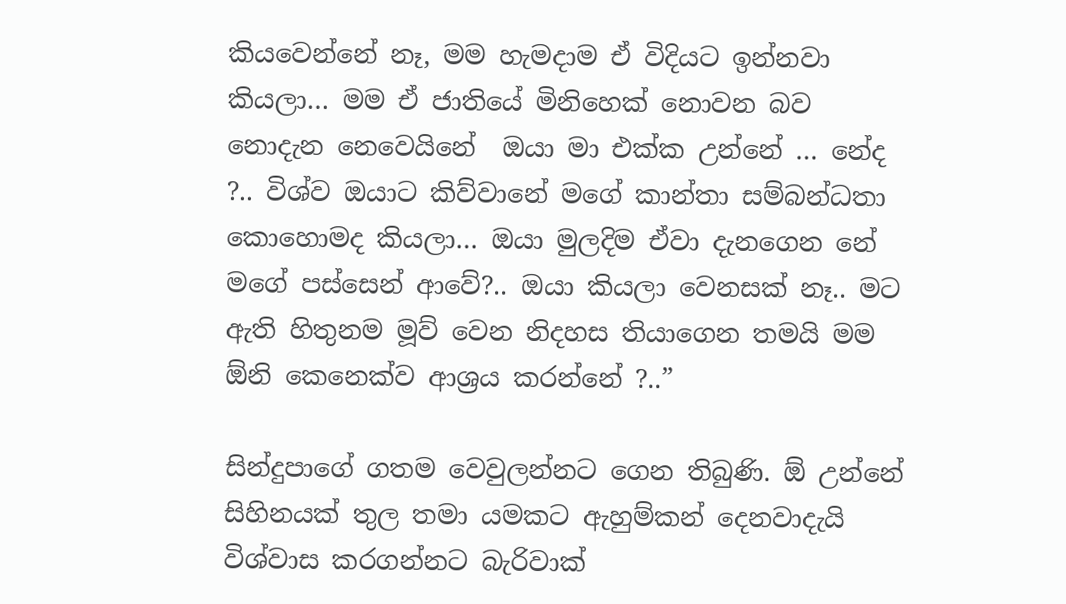කියවෙන්නේ නෑ, මම හැමදාම ඒ විදියට ඉන්නවා කියලා… මම ඒ ජාතියේ මිනිහෙක් නොවන බව නොදැන නෙවෙයිනේ  ඔයා මා එක්ක උන්නේ … නේද ?.. විශ්ව ඔයාට කිව්වානේ මගේ කාන්තා සම්බන්ධතා කොහොමද කියලා… ඔයා මුලදිම ඒවා දැනගෙන නේ මගේ පස්සෙන් ආවේ?.. ඔයා කියලා වෙනසක් නෑ.. මට ඇති හිතුනම මූව් වෙන නිදහස තියාගෙන තමයි මම ඕනි කෙනෙක්ව ආශ්‍රය කරන්නේ ?..”

සින්දුපාගේ ගතම වෙවුලන්නට ගෙන තිබුණි. ඕ උන්නේ සිහිනයක් තුල තමා යමකට ඇහුම්කන් දෙනවාදැයි විශ්වාස කරගන්නට බැරිවාක්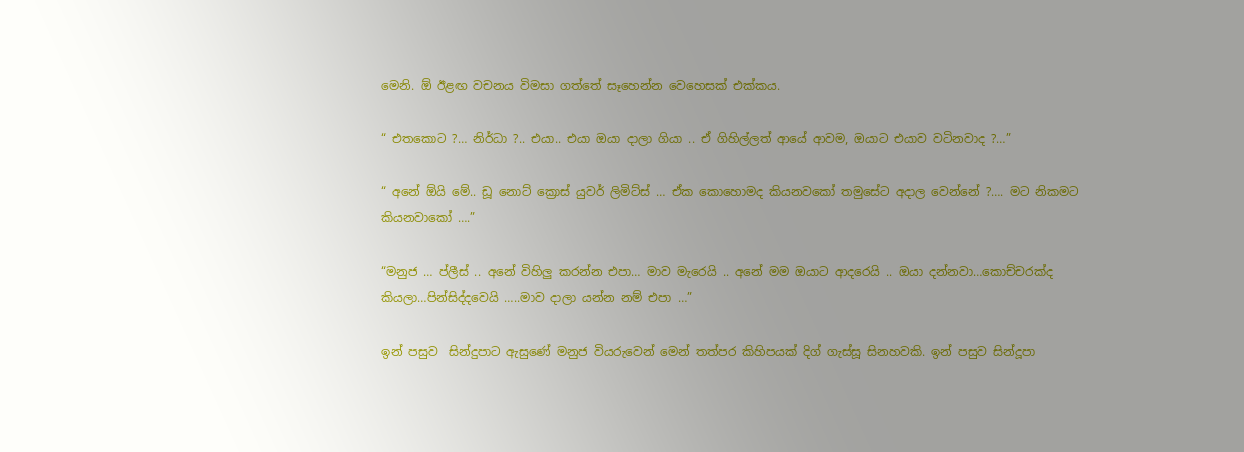මෙනි. ඕ ඊළඟ වචනය විමසා ගත්තේ සෑහෙන්න වෙහෙසක් එක්කය.

“ එතකොට ?… නිර්ධා ?.. එයා.. එයා ඔයා දාලා ගියා .. ඒ ගිහිල්ලත් ආයේ ආවම, ඔයාට එයාව වටිනවාද ?…”

“ අනේ ඕයි මේ.. ඩූ නොට් ක්‍රොස් යුවර් ලිමිට්ස් … ඒක කොහොමද කියනවකෝ තමුසේට අදාල වෙන්නේ ?…. මට නිකමට කියනවාකෝ ….”

“මනුජ … ප්ලීස් .. අනේ විහිලු කරන්න එපා… මාව මැරෙයි .. අනේ මම ඔයාට ආදරෙයි .. ඔයා දන්නවා…කොච්චරක්ද කියලා…පින්සිද්දවෙයි …..මාව දාලා යන්න නම් එපා …”

ඉන් පසුව  සින්දුපාට ඇසුණේ මනුජ වියරුවෙන් මෙන් තත්පර කිහිපයක් දිග් ගැස්සූ සිනහවකි. ඉන් පසුව සින්දූපා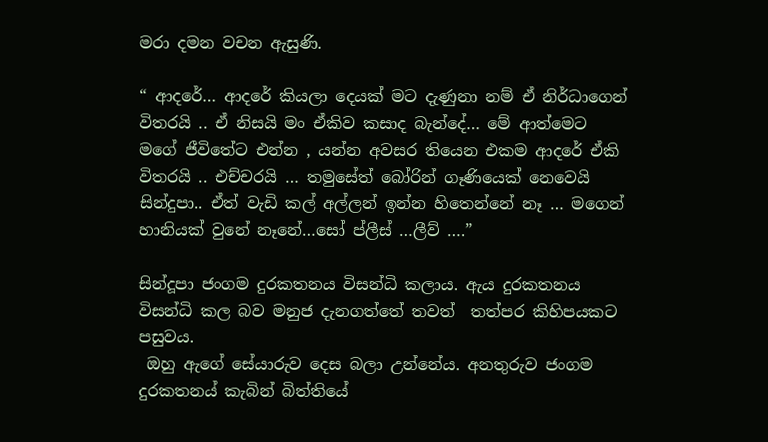මරා දමන වචන ඇසුණි.

“ ආදරේ… ආදරේ කියලා දෙයක් මට දැණුනා නම් ඒ නිර්ධාගෙන් විතරයි .. ඒ නිසයි මං ඒකිව කසාද බැන්දේ… මේ ආත්මෙට මගේ ජීවිතේට එන්න , යන්න අවසර තියෙන එකම ආදරේ ඒකි විතරයි .. එච්චරයි … තමුසේත් බෝරින් ගෑණියෙක් නෙවෙයි සින්දුපා.. ඒත් වැඩි කල් අල්ලන් ඉන්න හිතෙන්නේ නෑ … මගෙන් හානියක් වුනේ නෑනේ…සෝ ප්ලීස් …ලීව් ….”

සින්දූපා ජංගම දුරකතනය විසන්ධි කලාය. ඇය දුරකතනය විසන්ධි කල බව මනුජ දැනගත්තේ තවත්  තත්පර කිහිපයකට පසුවය.
 ඔහු ඇගේ සේයාරුව දෙස බලා උන්නේය. අනතුරුව ජංගම දුරකතනය් කැබින් බිත්තියේ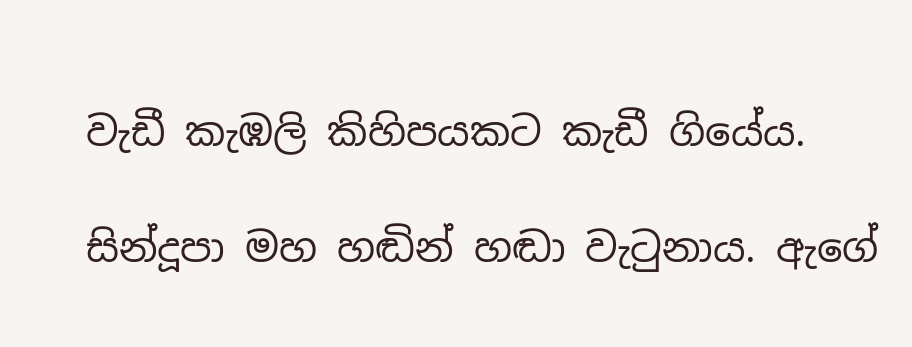වැඩී කැඹලි කිහිපයකට කැඩී ගියේය.

සින්දූපා මහ හඬින් හඬා වැටුනාය. ඇගේ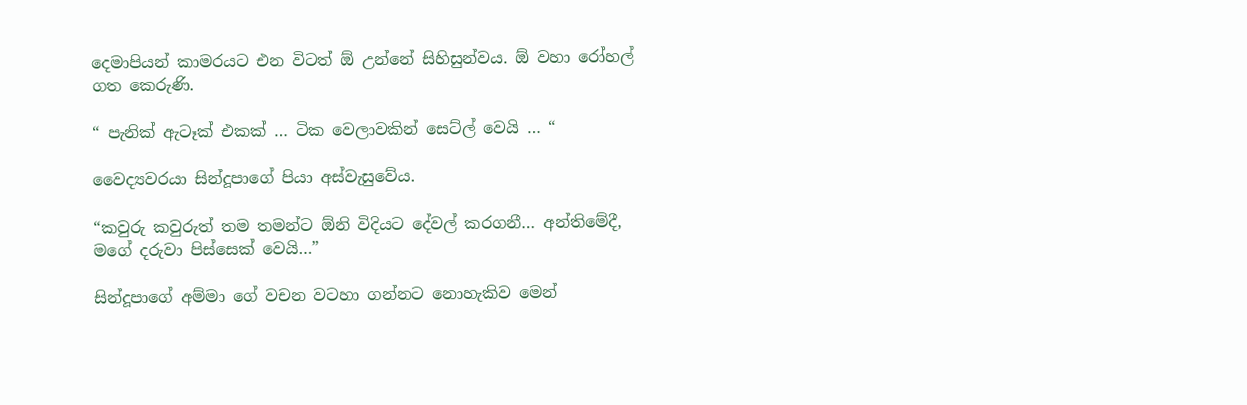දෙමාපියන් කාමරයට එන විටත් ඕ උන්නේ සිහිසුන්වය. ඕ වහා රෝහල් ගත කෙරුණි.

“ පැනික් ඇටෑක් එකක් … ටික වෙලාවකින් සෙට්ල් වෙයි … “

වෛද්‍යවරයා සින්දූපාගේ පියා අස්වැසුවේය.

“කවුරු කවුරුත් තම තමන්ට ඕනි විදියට දේවල් කරගනී… අන්තිමේදී, මගේ දරුවා පිස්සෙක් වෙයි…”

සින්දූපාගේ අම්මා ගේ වචන වටහා ගන්නට නොහැකිව මෙන්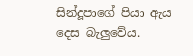සින්දූපාගේ පියා ඇය දෙස බැලුවේය.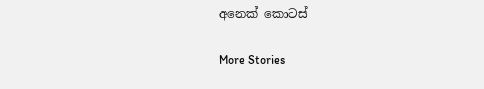අනෙක් කොටස්

More Stories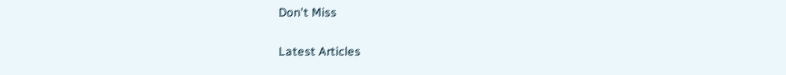Don't Miss


Latest Articles